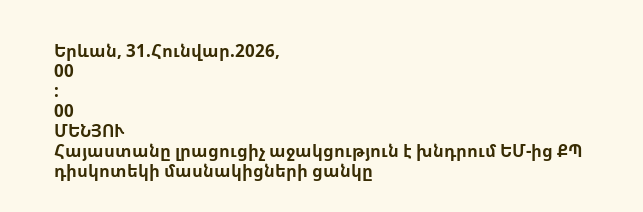Երևան, 31.Հունվար.2026,
00
:
00
ՄԵՆՅՈՒ
Հայաստանը լրացուցիչ աջակցություն է խնդրում ԵՄ-ից ՔՊ դիսկոտեկի մասնակիցների ցանկը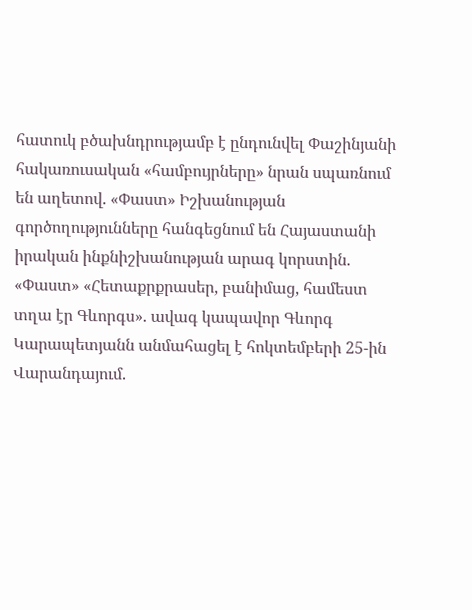հատուկ բծախնդրությամբ է ընդունվել Փաշինյանի հակառուսական «համբույրները» նրան սպառնում են աղետով. «Փաստ» Իշխանության գործողությունները հանգեցնում են Հայաստանի իրական ինքնիշխանության արագ կորստին. «Փաստ» «Հետաքրքրասեր, բանիմաց, համեստ տղա էր Գևորգս». ավագ կապավոր Գևորգ Կարապետյանն անմահացել է հոկտեմբերի 25-ին Վարանդայում.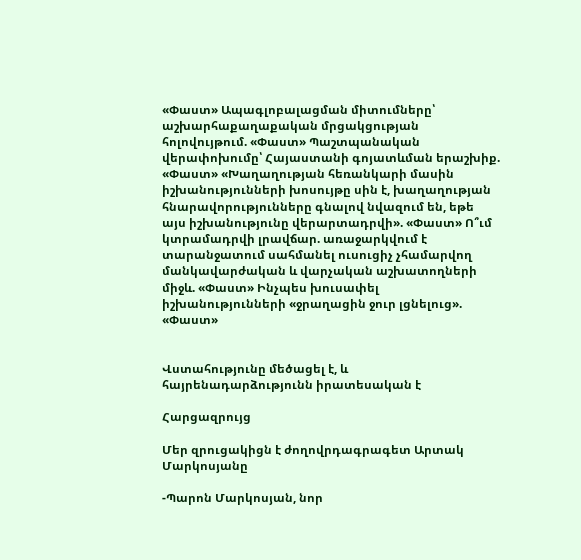«Փաստ» Ապագլոբալացման միտումները՝ աշխարհաքաղաքական մրցակցության հոլովույթում. «Փաստ» Պաշտպանական վերափոխումը՝ Հայաստանի գոյատևման երաշխիք. «Փաստ» «Խաղաղության հեռանկարի մասին իշխանությունների խոսույթը սին է, խաղաղության հնարավորությունները գնալով նվազում են, եթե այս իշխանությունը վերարտադրվի». «Փաստ» Ո՞ւմ կտրամադրվի լրավճար. առաջարկվում է տարանջատում սահմանել ուսուցիչ չհամարվող մանկավարժական և վարչական աշխատողների միջև. «Փաստ» Ինչպես խուսափել իշխանությունների «ջրաղացին ջուր լցնելուց». «Փաստ»


Վստահությունը մեծացել է, և հայրենադարձությունն իրատեսական է

Հարցազրույց

Մեր զրուցակիցն է ժողովրդագրագետ Արտակ Մարկոսյանը

-Պարոն Մարկոսյան, նոր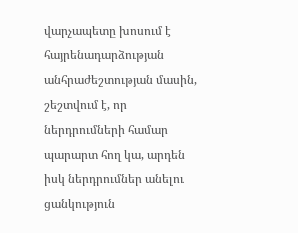վարչապետը խոսում է հայրենադարձության անհրաժեշտության մասին, շեշտվում է, որ ներդրումների համար պարարտ հող կա, արդեն իսկ ներդրումներ անելու ցանկություն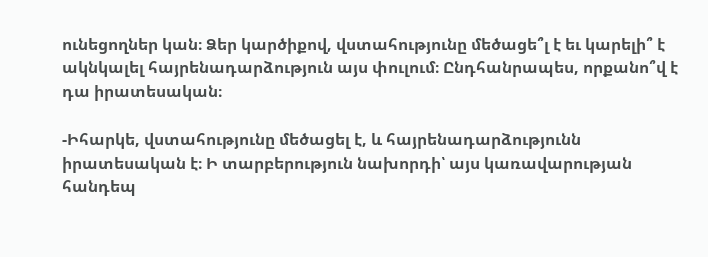ունեցողներ կան։ Ձեր կարծիքով, վստահությունը մեծացե՞լ է եւ կարելի՞ է ակնկալել հայրենադարձություն այս փուլում։ Ընդհանրապես, որքանո՞վ է դա իրատեսական։

-Իհարկե, վստահությունը մեծացել է, և հայրենադարձությունն իրատեսական է։ Ի տարբերություն նախորդի՝ այս կառավարության հանդեպ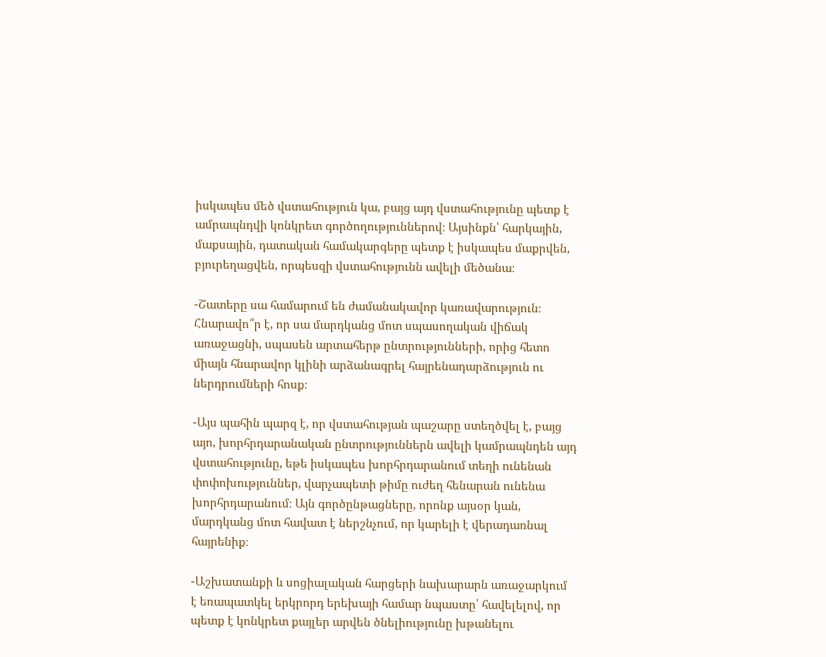իսկապես մեծ վստահություն կա, բայց այդ վստահությունը պետք է ամրապնդվի կոնկրետ գործողություններով։ Այսինքն՝ հարկային, մաքսային, դատական համակարգերը պետք է իսկապես մաքրվեն, բյուրեղացվեն, որպեսզի վստահությունն ավելի մեծանա։

-Շատերը սա համարում են ժամանակավոր կառավարություն։ Հնարավո՞ր է, որ սա մարդկանց մոտ սպասողական վիճակ առաջացնի, սպասեն արտահերթ ընտրությունների, որից հետո միայն հնարավոր կլինի արձանագրել հայրենադարձություն ու ներդրումների հոսք։

-Այս պահին պարզ է, որ վստահության պաշարը ստեղծվել է, բայց այո, խորհրդարանական ընտրություններն ավելի կամրապնդեն այդ վստահությունը, եթե իսկապես խորհրդարանում տեղի ունենան փոփոխություններ, վարչապետի թիմը ուժեղ հենարան ունենա խորհրդարանում։ Այն գործընթացները, որոնք այսօր կան, մարդկանց մոտ հավատ է ներշնչում, որ կարելի է վերադառնալ հայրենիք։

-Աշխատանքի և սոցիալական հարցերի նախարարն առաջարկում է եռապատկել երկրորդ երեխայի համար նպաստը՝ հավելելով, որ պետք է կոնկրետ քայլեր արվեն ծնելիությունը խթանելու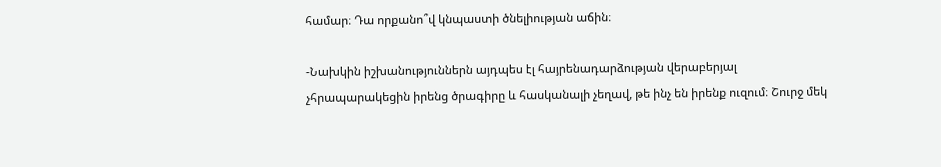համար։ Դա որքանո՞վ կնպաստի ծնելիության աճին։

-Նախկին իշխանություններն այդպես էլ հայրենադարձության վերաբերյալ չհրապարակեցին իրենց ծրագիրը և հասկանալի չեղավ, թե ինչ են իրենք ուզում։ Շուրջ մեկ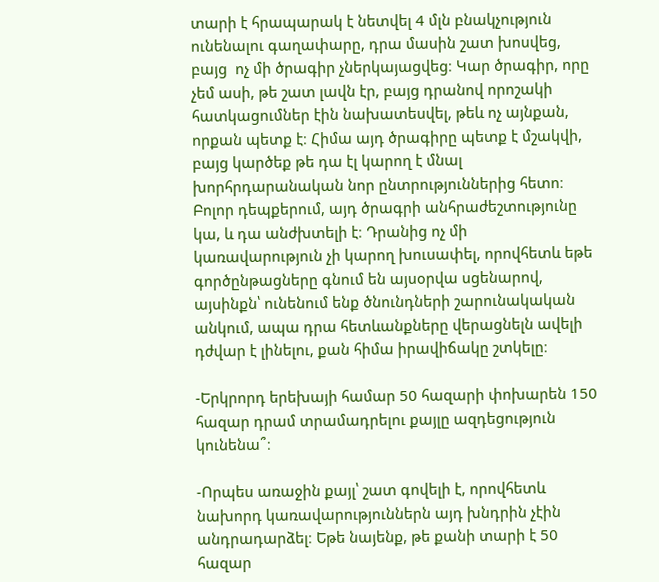տարի է հրապարակ է նետվել 4 մլն բնակչություն ունենալու գաղափարը, դրա մասին շատ խոսվեց, բայց  ոչ մի ծրագիր չներկայացվեց։ Կար ծրագիր, որը չեմ ասի, թե շատ լավն էր, բայց դրանով որոշակի հատկացումներ էին նախատեսվել, թեև ոչ այնքան, որքան պետք է։ Հիմա այդ ծրագիրը պետք է մշակվի, բայց կարծեք թե դա էլ կարող է մնալ խորհրդարանական նոր ընտրություններից հետո։ Բոլոր դեպքերում, այդ ծրագրի անհրաժեշտությունը կա, և դա անժխտելի է։ Դրանից ոչ մի կառավարություն չի կարող խուսափել, որովհետև եթե գործընթացները գնում են այսօրվա սցենարով, այսինքն՝ ունենում ենք ծնունդների շարունակական անկում, ապա դրա հետևանքները վերացնելն ավելի դժվար է լինելու, քան հիմա իրավիճակը շտկելը։

-Երկրորդ երեխայի համար 50 հազարի փոխարեն 150 հազար դրամ տրամադրելու քայլը ազդեցություն կունենա՞։

-Որպես առաջին քայլ՝ շատ գովելի է, որովհետև նախորդ կառավարություններն այդ խնդրին չէին անդրադարձել։ Եթե նայենք, թե քանի տարի է 50 հազար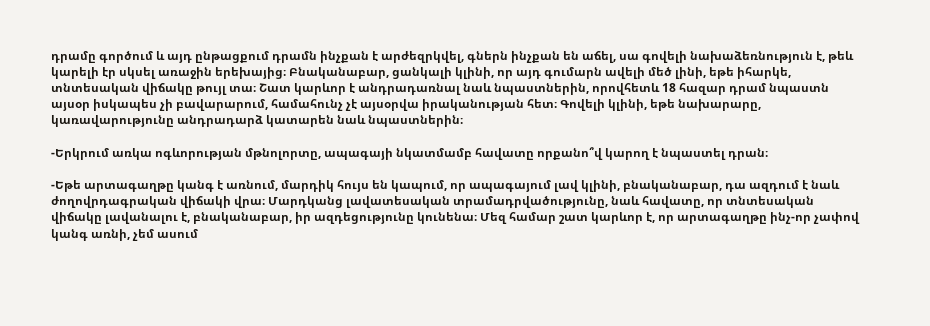դրամը գործում և այդ ընթացքում դրամն ինչքան է արժեզրկվել, գներն ինչքան են աճել, սա գովելի նախաձեռնություն է, թեև կարելի էր սկսել առաջին երեխայից։ Բնականաբար, ցանկալի կլինի, որ այդ գումարն ավելի մեծ լինի, եթե իհարկե, տնտեսական վիճակը թույլ տա։ Շատ կարևոր է անդրադառնալ նաև նպաստներին, որովհետև 18 հազար դրամ նպաստն այսօր իսկապես չի բավարարում, համահունչ չէ այսօրվա իրականության հետ։ Գովելի կլինի, եթե նախարարը, կառավարությունը անդրադարձ կատարեն նաև նպաստներին։

-Երկրում առկա ոգևորության մթնոլորտը, ապագայի նկատմամբ հավատը որքանո՞վ կարող է նպաստել դրան։

-Եթե արտագաղթը կանգ է առնում, մարդիկ հույս են կապում, որ ապագայում լավ կլինի, բնականաբար, դա ազդում է նաև ժողովրդագրական վիճակի վրա։ Մարդկանց լավատեսական տրամադրվածությունը, նաև հավատը, որ տնտեսական վիճակը լավանալու է, բնականաբար, իր ազդեցությունը կունենա։ Մեզ համար շատ կարևոր է, որ արտագաղթը ինչ-որ չափով կանգ առնի, չեմ ասում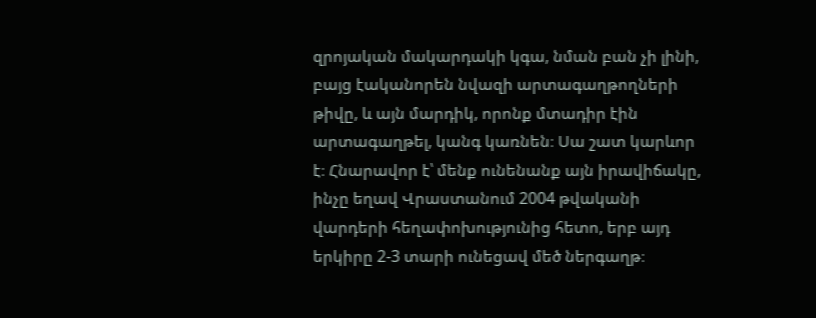զրոյական մակարդակի կգա, նման բան չի լինի, բայց էականորեն նվազի արտագաղթողների թիվը, և այն մարդիկ, որոնք մտադիր էին արտագաղթել, կանգ կառնեն։ Սա շատ կարևոր է։ Հնարավոր է՝ մենք ունենանք այն իրավիճակը, ինչը եղավ Վրաստանում 2004 թվականի վարդերի հեղափոխությունից հետո, երբ այդ երկիրը 2-3 տարի ունեցավ մեծ ներգաղթ։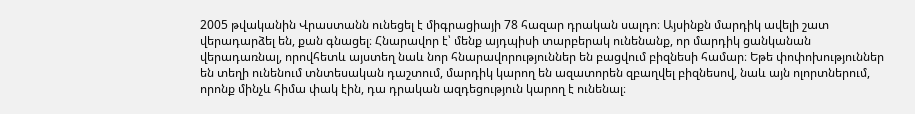2005 թվականին Վրաստանն ունեցել է միգրացիայի 78 հազար դրական սալդո։ Այսինքն մարդիկ ավելի շատ վերադարձել են, քան գնացել։ Հնարավոր է՝ մենք այդպիսի տարբերակ ունենանք, որ մարդիկ ցանկանան վերադառնալ, որովհետև այստեղ նաև նոր հնարավորություններ են բացվում բիզնեսի համար։ Եթե փոփոխություններ են տեղի ունենում տնտեսական դաշտում, մարդիկ կարող են ազատորեն զբաղվել բիզնեսով, նաև այն ոլորտներում, որոնք մինչև հիմա փակ էին, դա դրական ազդեցություն կարող է ունենալ։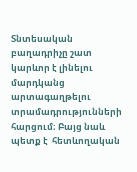Տնտեսական բաղադրիչը շատ կարևոր է լինելու մարդկանց արտագաղթելու տրամադրությունների հարցում։ Բայց նաև պետք է  հետևողական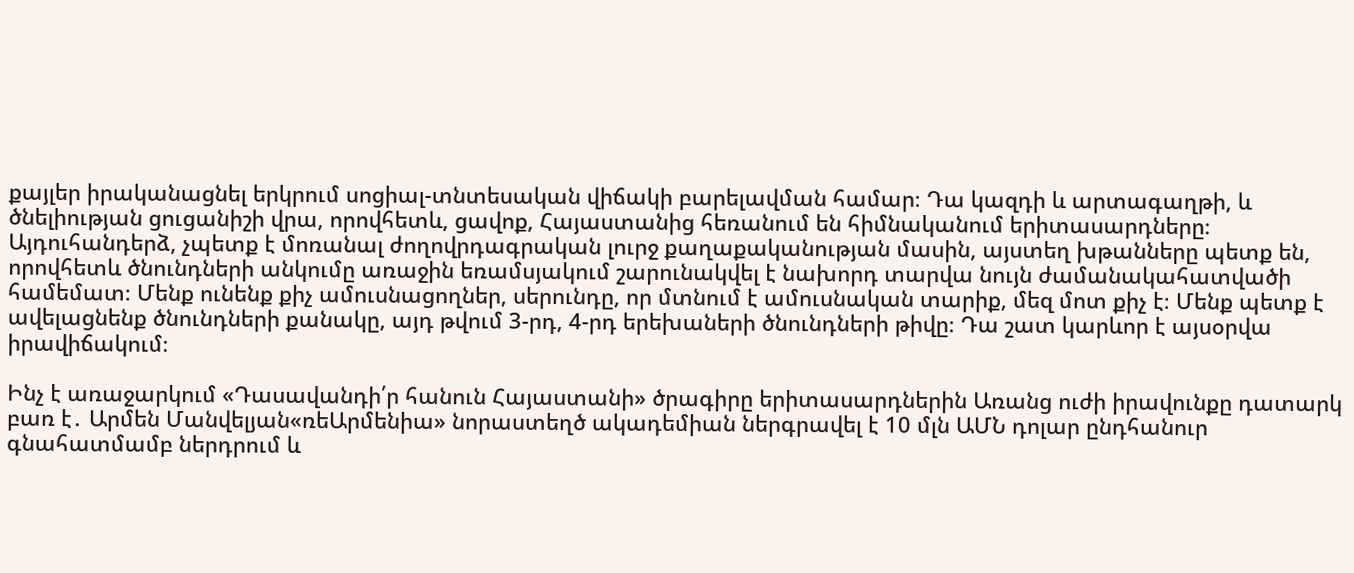քայլեր իրականացնել երկրում սոցիալ-տնտեսական վիճակի բարելավման համար։ Դա կազդի և արտագաղթի, և ծնելիության ցուցանիշի վրա, որովհետև, ցավոք, Հայաստանից հեռանում են հիմնականում երիտասարդները։ Այդուհանդերձ, չպետք է մոռանալ ժողովրդագրական լուրջ քաղաքականության մասին, այստեղ խթանները պետք են, որովհետև ծնունդների անկումը առաջին եռամսյակում շարունակվել է նախորդ տարվա նույն ժամանակահատվածի համեմատ։ Մենք ունենք քիչ ամուսնացողներ, սերունդը, որ մտնում է ամուսնական տարիք, մեզ մոտ քիչ է։ Մենք պետք է ավելացնենք ծնունդների քանակը, այդ թվում 3-րդ, 4-րդ երեխաների ծնունդների թիվը։ Դա շատ կարևոր է այսօրվա իրավիճակում։

Ինչ է առաջարկում «Դասավանդի՛ր հանուն Հայաստանի» ծրագիրը երիտասարդներին Առանց ուժի իրավունքը դատարկ բառ է․ Արմեն Մանվելյան«ռեԱրմենիա» նորաստեղծ ակադեմիան ներգրավել է 10 մլն ԱՄՆ դոլար ընդհանուր գնահատմամբ ներդրում և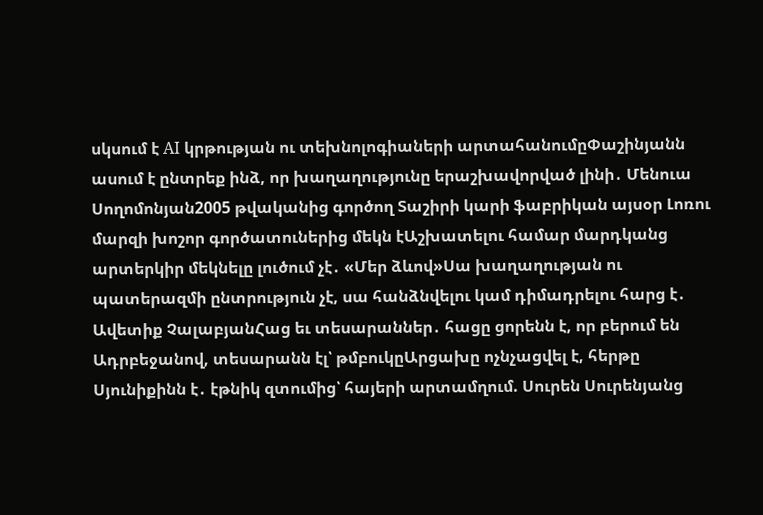սկսում է AI կրթության ու տեխնոլոգիաների արտահանումըՓաշինյանն ասում է ընտրեք ինձ, որ խաղաղությունը երաշխավորված լինի․ Մենուա Սողոմոնյան2005 թվականից գործող Տաշիրի կարի ֆաբրիկան այսօր Լոռու մարզի խոշոր գործատուներից մեկն էԱշխատելու համար մարդկանց արտերկիր մեկնելը լուծում չէ․ «Մեր ձևով»Սա խաղաղության ու պատերազմի ընտրություն չէ, սա հանձնվելու կամ դիմադրելու հարց է․ Ավետիք ՉալաբյանՀաց եւ տեսարաններ․ հացը ցորենն է, որ բերում են Ադրբեջանով, տեսարանն էլ՝ թմբուկըԱրցախը ոչնչացվել է, հերթը Սյունիքինն է․ էթնիկ զտումից՝ հայերի արտամղում. Սուրեն Սուրենյանց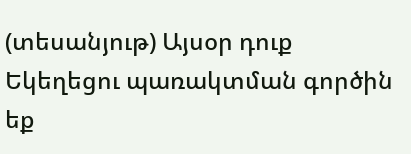(տեսանյութ) Այսօր դուք Եկեղեցու պառակտման գործին եք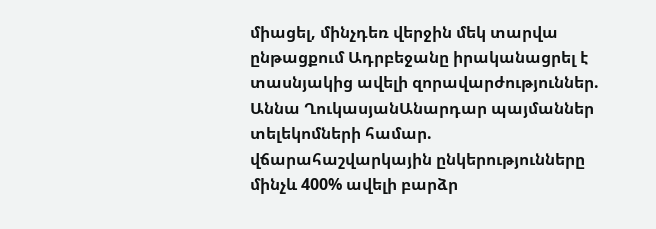միացել, մինչդեռ վերջին մեկ տարվա ընթացքում Ադրբեջանը իրականացրել է տասնյակից ավելի զորավարժություններ. Աննա ՂուկասյանԱնարդար պայմաններ տելեկոմների համար. վճարահաշվարկային ընկերությունները մինչև 400% ավելի բարձր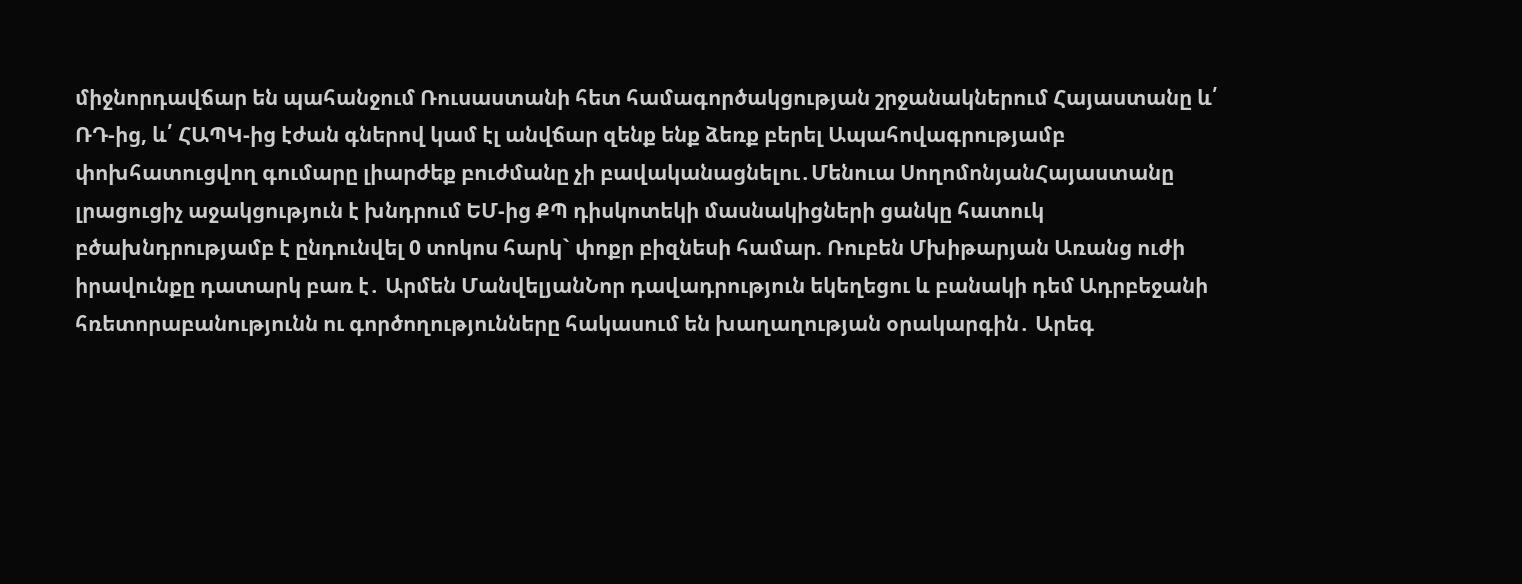միջնորդավճար են պահանջում Ռուսաստանի հետ համագործակցության շրջանակներում Հայաստանը և՛ ՌԴ-ից, և՛ ՀԱՊԿ-ից էժան գներով կամ էլ անվճար զենք ենք ձեռք բերել Ապահովագրությամբ փոխհատուցվող գումարը լիարժեք բուժմանը չի բավականացնելու․Մենուա ՍողոմոնյանՀայաստանը լրացուցիչ աջակցություն է խնդրում ԵՄ-ից ՔՊ դիսկոտեկի մասնակիցների ցանկը հատուկ բծախնդրությամբ է ընդունվել 0 տոկոս հարկ` փոքր բիզնեսի համար. Ռուբեն Մխիթարյան Առանց ուժի իրավունքը դատարկ բառ է․ Արմեն ՄանվելյանՆոր դավադրություն եկեղեցու և բանակի դեմ Ադրբեջանի հռետորաբանությունն ու գործողությունները հակասում են խաղաղության օրակարգին․ Արեգ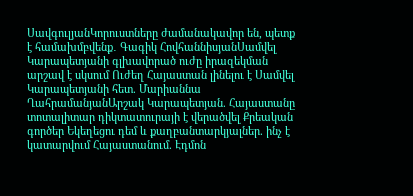ՍավգուլյանԿորուստները ժամանակավոր են, պետք է համախմբվենք․ Գագիկ ՀովհաննիսյանՍամվել Կարապետյանի գլխավորած ուժը իրազեկման արշավ է սկսում Ուժեղ Հայաստան լինելու է Սամվել Կարապետյանի հետ. Մարիաննա ՂահրամանյանԱրշակ Կարապետյան. Հայաստանը տոտալիտար դիկտատուրայի է վերածվել Քրեական գործեր Եկեղեցու դեմ և քաղբանտարկյալներ. ինչ է կատարվում Հայաստանում. Էդմոն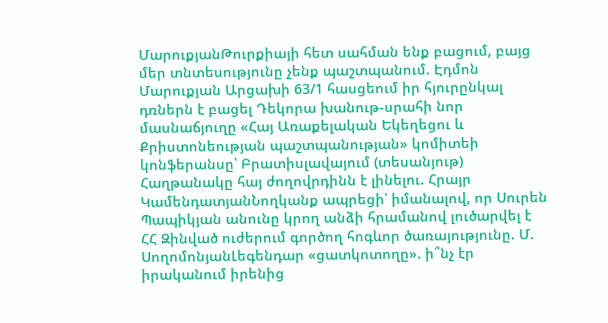ՄարուքյանԹուրքիայի հետ սահման ենք բացում, բայց մեր տնտեսությունը չենք պաշտպանում. Էդմոն Մարուքյան Արցախի 63/1 հասցեում իր հյուրընկալ դռներն է բացել Դեկորա խանութ-սրահի նոր մասնաճյուղը «Հայ Առաքելական Եկեղեցու և Քրիստոնեության պաշտպանության» կոմիտեի կոնֆերանսը՝ Բրատիսլավայում (տեսանյութ) Հաղթանակը հայ ժողովրդինն է լինելու. Հրայր ԿամենդատյանՆողկանք ապրեցի՝ իմանալով, որ Սուրեն Պապիկյան անունը կրող անձի հրամանով լուծարվել է ՀՀ Զինված ուժերում գործող հոգևոր ծառայությունը. Մ. ՍողոմոնյանԼեգենդար «ցատկոտողը». ի՞նչ էր իրականում իրենից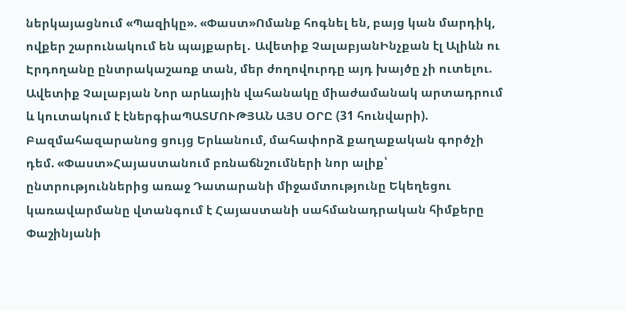ներկայացնում «Պազիկը». «Փաստ»Ոմանք հոգնել են, բայց կան մարդիկ, ովքեր շարունակում են պայքարել․ Ավետիք ՉալաբյանԻնչքան էլ Ալիևն ու Էրդողանը ընտրակաշառք տան, մեր ժողովուրդը այդ խայծը չի ուտելու. Ավետիք Չալաբյան Նոր արևային վահանակը միաժամանակ արտադրում և կուտակում է էներգիաՊԱՏՄՈՒԹՅԱՆ ԱՅՍ ՕՐԸ (31 հունվարի). Բազմահազարանոց ցույց Երևանում, մահափորձ քաղաքական գործչի դեմ. «Փաստ»Հայաստանում բռնաճնշումների նոր ալիք՝ ընտրություններից առաջ Դատարանի միջամտությունը Եկեղեցու կառավարմանը վտանգում է Հայաստանի սահմանադրական հիմքերը Փաշինյանի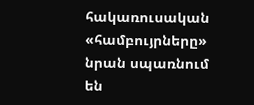հակառուսական «համբույրները» նրան սպառնում են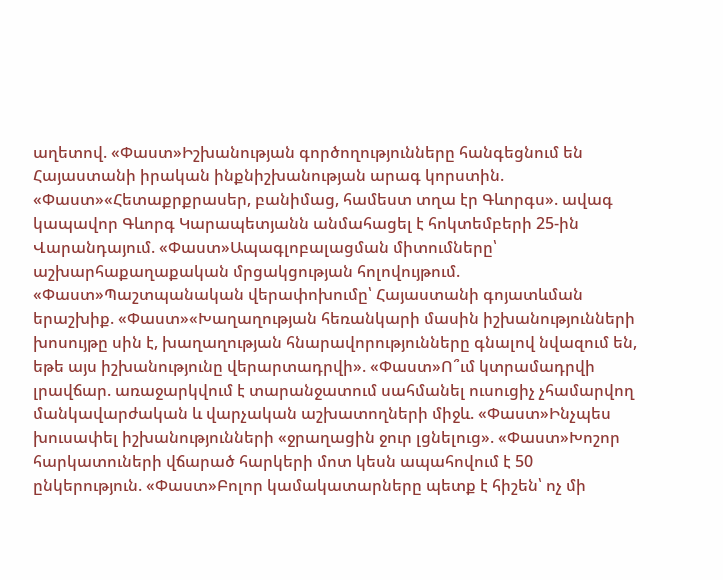աղետով. «Փաստ»Իշխանության գործողությունները հանգեցնում են Հայաստանի իրական ինքնիշխանության արագ կորստին. «Փաստ»«Հետաքրքրասեր, բանիմաց, համեստ տղա էր Գևորգս». ավագ կապավոր Գևորգ Կարապետյանն անմահացել է հոկտեմբերի 25-ին Վարանդայում. «Փաստ»Ապագլոբալացման միտումները՝ աշխարհաքաղաքական մրցակցության հոլովույթում. «Փաստ»Պաշտպանական վերափոխումը՝ Հայաստանի գոյատևման երաշխիք. «Փաստ»«Խաղաղության հեռանկարի մասին իշխանությունների խոսույթը սին է, խաղաղության հնարավորությունները գնալով նվազում են, եթե այս իշխանությունը վերարտադրվի». «Փաստ»Ո՞ւմ կտրամադրվի լրավճար. առաջարկվում է տարանջատում սահմանել ուսուցիչ չհամարվող մանկավարժական և վարչական աշխատողների միջև. «Փաստ»Ինչպես խուսափել իշխանությունների «ջրաղացին ջուր լցնելուց». «Փաստ»Խոշոր հարկատուների վճարած հարկերի մոտ կեսն ապահովում է 50 ընկերություն. «Փաստ»Բոլոր կամակատարները պետք է հիշեն՝ ոչ մի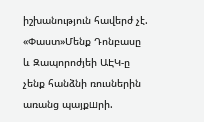իշխանություն հավերժ չէ. «Փաստ»Մենք Դոնբասը և Զապորոժյեի ԱԷԿ-ը չենք հանձնի ռուսներին առանց պայքшրի.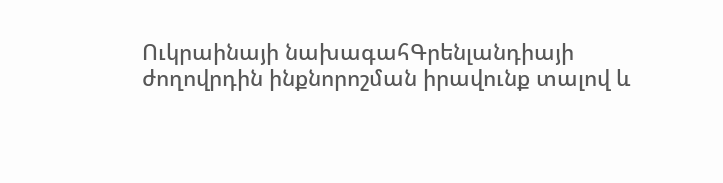Ուկրաինայի նախագահԳրենլանդիայի ժողովրդին ինքնորոշման իրավունք տալով և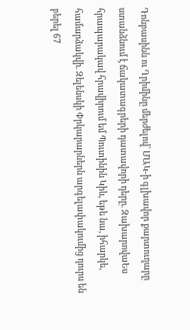Դոնբասինն ու Ղրիմինը մերժելով՝ ՄԱԿ-ի գլխավոր քարտուղարը ստանձնում է ճակատագրերի դատավորի դերը. ԶախարովաԵս հրապարակավ հրավիրում եմ Պուտինին Կիև, եթե նա, իհարկե, համարձակվի. Զելենսկի Փրկարարներն արգելափակումից դուրս են բերել 67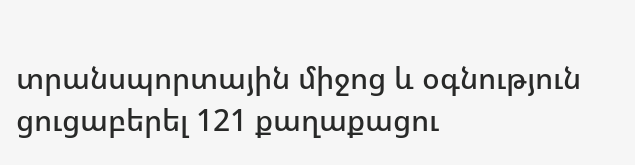տրանսպորտային միջոց և օգնություն ցուցաբերել 121 քաղաքացու